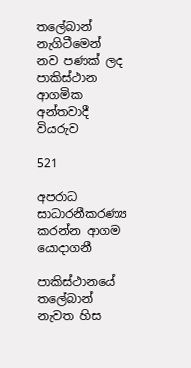තලේබාන් නැගිටීමෙන් නව පණක් ලද පාකිස්ථාන ආගමික අන්තවාදී වියරුව

521

අපරාධ සාධාරනීකරණ්‍ය කරන්න ආගම යොදාගනී

පාකිස්ථානයේ තලේබාන් නැවත හිස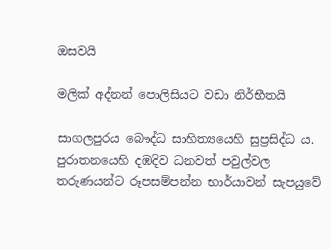ඔසවයි

මලික් අද්නන් පොලිසියට වඩා නිර්භීතයි

සාගලපුරය බෞද්ධ සාහිත්‍යයෙහි සුප්‍රසිද්ධ ය. පුරාතනයෙහි දඹදිව ධනවත් පවුල්වල තරුණයන්ට රූපසම්පන්න භාර්යාවන් සැපයුවේ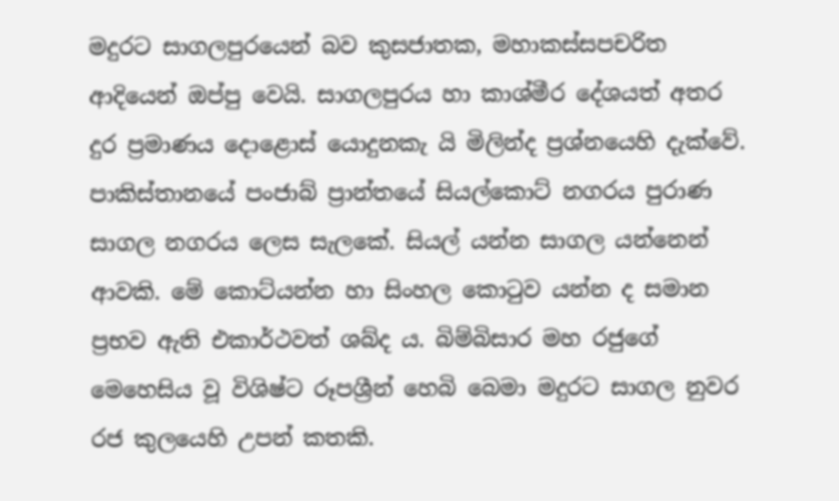මදුරට සාගලපුරයෙන් බව කුසජාතක, මහාකස්සපචරිත ආදියෙන් ඔප්පු වෙයි. සාගලපුරය හා කාශ්මීර දේශයත් අතර දුර ප්‍රමාණය දොළොස් යොදුනකැ යි මිලින්ද ප්‍රශ්නයෙහි දැක්වේ. පාකිස්තානයේ පංජාබ් ප්‍රාන්තයේ සියල්කොට් නගරය පුරාණ සාගල නගරය ලෙස සැලකේ. සියල් යන්න සාගල යන්නෙන් ආවකි. මේ කොට්යන්න හා සිංහල කොටුව යන්න ද සමාන ප්‍රභව ඇති එකාර්ථවත් ශබ්ද ය. බිම්බිසාර මහ රජුගේ මෙහෙසිය වූ විශිෂ්ට රූපශ්‍රීන් හෙබි බෙමා මදුරට සාගල නුවර රජ කුලයෙහි උපන් කතකි.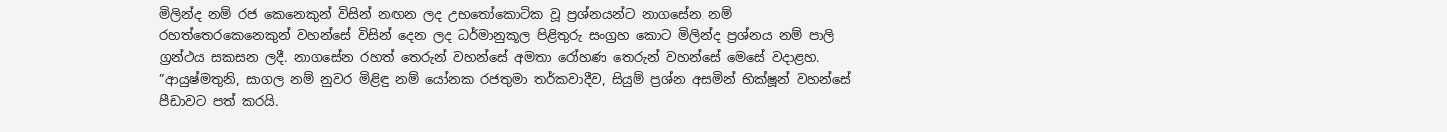මිලින්ද නම් රජ කෙනෙකුන් විසින් නඟන ලද උභතෝකොටික වූ ප්‍රශ්නයන්ට නාගසේන නම් රහත්තෙරකෙනෙකුන් වහන්සේ විසින් දෙන ලද ධර්මානුකූල පිළිතුරු සංග්‍රහ කොට මිලින්ද ප්‍රශ්නය නම් පාලි ග්‍රන්ථය සකසන ලදී. නාගසේන රහත් තෙරුන් වහන්සේ අමතා රෝහණ තෙරුන් වහන්සේ මෙසේ වදාළහ. ”ආයුෂ්මතුනි, සාගල නම් නුවර මිළිඳු නම් යෝනක රජතුමා තර්කවාදීව, සියුම් ප්‍රශ්න අසමින් භික්ෂූන් වහන්සේ පීඩාවට පත් කරයි.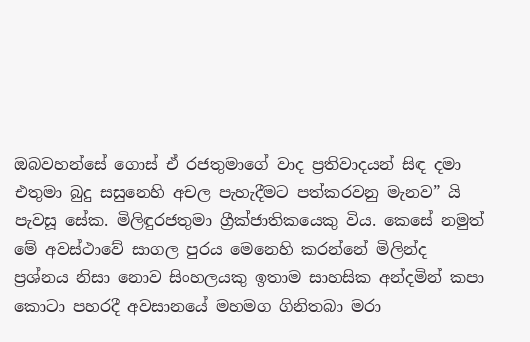ඔබවහන්සේ ගොස් ඒ රජතුමාගේ වාද ප්‍රතිවාදයන් සිඳ දමා එතුමා බුදු සසුනෙහි අචල පැහැදීමට පත්කරවනු මැනව” යි පැවසූ සේක. මිලිඳුරජතුමා ග්‍රීක්ජාතිකයෙකු විය. කෙසේ නමුත් මේ අවස්ථාවේ සාගල පුරය මෙනෙහි කරන්නේ මිලින්ද ප්‍රශ්නය නිසා නොව සිංහලයකු ඉතාම සාහසික අන්දමින් කපා කොටා පහරදී අවසානයේ මහමග ගිනිතබා මරා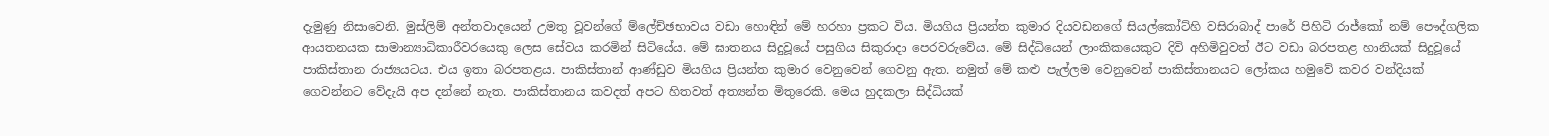දැමුණු නිසාවෙනි. මුස්ලිම් අන්තවාදයෙන් උමතු වූවන්ගේ ම්ලේච්ඡභාවය වඩා හොඳින් මේ හරහා ප්‍රකට විය. මියගිය ප්‍රියන්ත කුමාර දියවඩනගේ සියල්කෝට්හි වසිරාබාද් පාරේ පිහිටි රාජ්කෝ නම් පෞද්ගලික ආයතනයක සාමාන්‍යාධිකාරීවරයෙකු ලෙස සේවය කරමින් සිටියේය. මේ ඝාතනය සිදුවූයේ පසුගිය සිකුරාදා පෙරවරුවේය. මේ සිද්ධියෙන් ලාංකිකයෙකුට දිවි අහිමිවුවත් ඊට වඩා බරපතළ හානියක් සිදුවූයේ පාකිස්තාන රාජ්‍යයටය. එය ඉතා බරපතළය. පාකිස්තාන් ආණ්ඩුව මියගිය ප්‍රියන්ත කුමාර වෙනුවෙන් ගෙවනු ඇත. නමුත් මේ කළු පැල්ලම වෙනුවෙන් පාකිස්තානයට ලෝකය හමුවේ කවර වන්දියක් ගෙවන්නට වේදැයි අප දන්නේ නැත. පාකිස්තානය කවදත් අපට හිතවත් අත්‍යන්ත මිතුරෙකි. මෙය හුදකලා සිද්ධියක්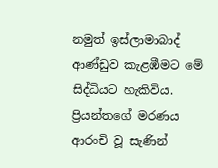නමුත් ඉස්ලාමාබාද් ආණ්ඩුව කැළඹීමට මේ සිද්ධියට හැකිවිය. ප්‍රියන්තගේ මරණය ආරංචි වූ සැණින්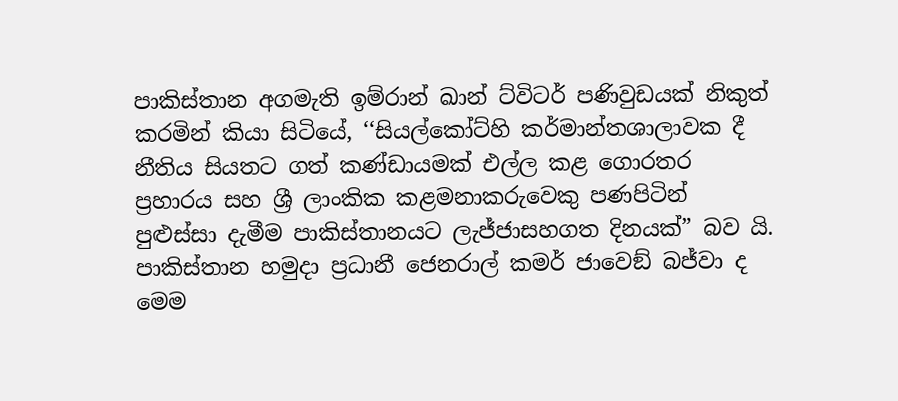පාකිස්තාන අගමැති ඉම්රාන් ඛාන් ට්විටර් පණිවුඩයක් නිකුත් කරමින් කියා සිටියේ, ‘‘සියල්කෝට්හි කර්මාන්තශාලාවක දී නීතිය සියතට ගත් කණ්ඩායමක් එල්ල කළ ගොරතර ප්‍රහාරය සහ ශ්‍රී ලාංකික කළමනාකරුවෙකු පණපිටින් පුළුස්සා දැමීම පාකිස්තානයට ලැජ්ජාසහගත දිනයක්” බව යි. පාකිස්තාන හමුදා ප්‍රධානී ජෙනරාල් කමර් ජාවෙඞ් බජ්වා ද මෙම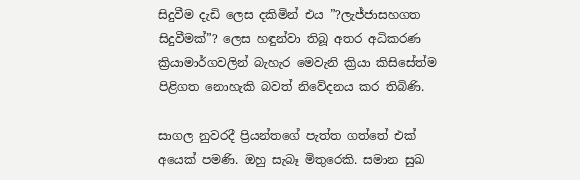සිදුවීම දැඩි ලෙස දකිමින් එය ”?ලැජ්ජාසහගත සිදුවීමක්”? ලෙස හඳුන්වා තිබූ අතර අධිකරණ ක්‍රියාමාර්ගවලින් බැහැර මෙවැනි ක්‍රියා කිසිසේත්ම පිළිගත නොහැකි බවත් නිවේදනය කර තිබිණි.

සාගල නුවරදී ප්‍රියන්තගේ පැත්ත ගත්තේ එක් අයෙක් පමණි. ඔහු සැබෑ මිතුරෙකි. සමාන සුඛ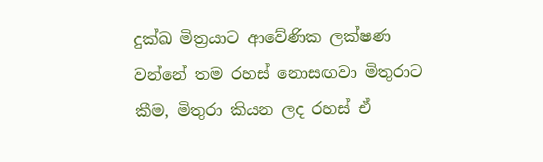දුක්ඛ මිත්‍රයාට ආවේණික ලක්ෂණ වන්නේ තම රහස් නොසඟවා මිතුරාට කීම, මිතුරා කියන ලද රහස් ඒ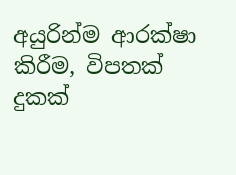අයුරින්ම ආරක්ෂා කිරීම, විපතක් දුකක්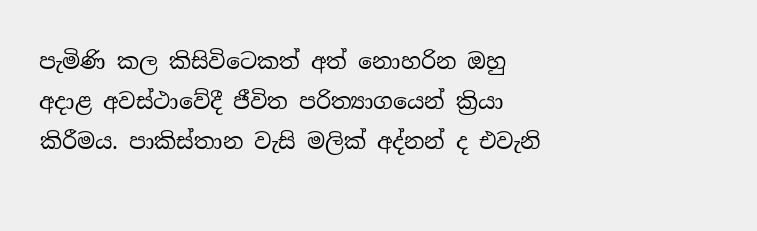පැමිණි කල කිසිවිටෙකත් අත් නොහරින ඔහු අදාළ අවස්ථාවේදී ජීවිත පරිත්‍යාගයෙන් ක්‍රියා කිරීමය. පාකිස්තාන වැසි මලික් අද්නන් ද එවැනි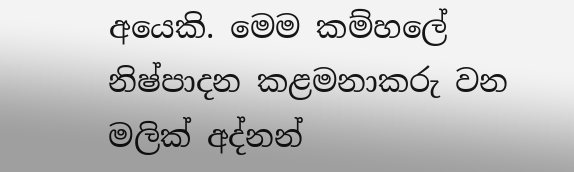අයෙකි. මෙම කම්හලේ නිෂ්පාදන කළමනාකරු වන මලික් අද්නන්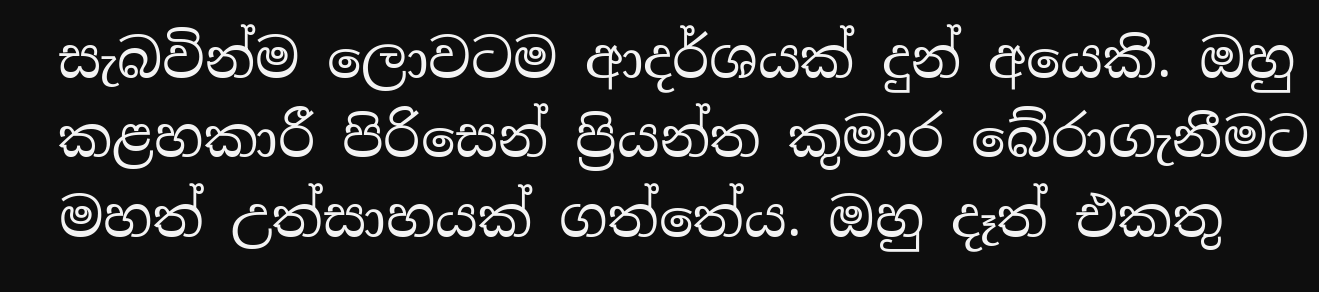සැබවින්ම ලොවටම ආදර්ශයක් දුන් අයෙකි. ඔහු කළහකාරී පිරිසෙන් ප්‍රියන්ත කුමාර බේරාගැනීමට මහත් උත්සාහයක් ගත්තේය. ඔහු දෑත් එකතු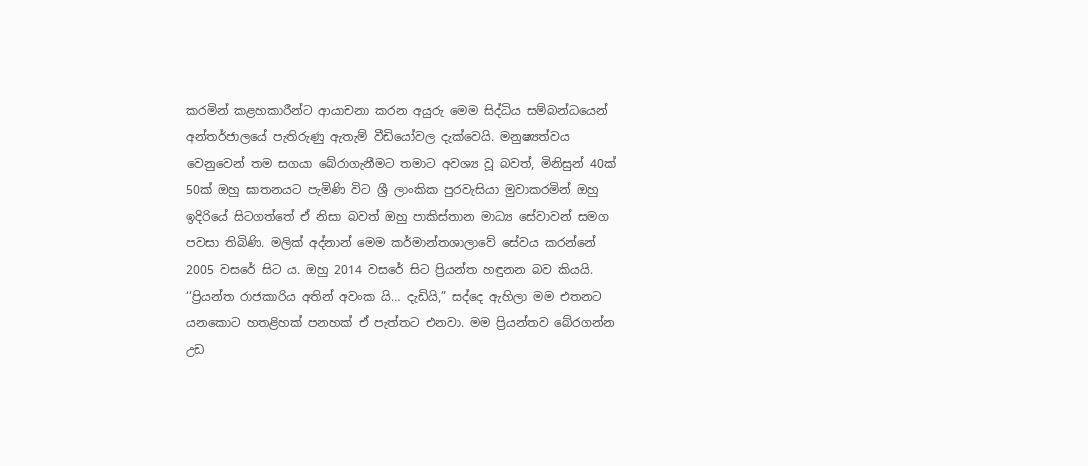කරමින් කළහකාරීන්ට ආයාචනා කරන අයුරු මෙම සිද්ධිය සම්බන්ධයෙන් අන්තර්ජාලයේ පැතිරුණු ඇතැම් වීඩියෝවල දැක්වෙයි. මනුෂ්‍යත්වය වෙනුවෙන් තම සගයා බේරාගැනීමට තමාට අවශ්‍ය වූ බවත්, මිනිසුන් 40ක් 50ක් ඔහු ඝාතනයට පැමිණි විට ශ්‍රී ලාංකික පුරවැසියා මුවාකරමින් ඔහු ඉදිරියේ සිටගත්තේ ඒ නිසා බවත් ඔහු පාකිස්තාන මාධ්‍ය සේවාවන් සමග පවසා තිබිණි. මලික් අද්නාන් මෙම කර්මාන්තශාලාවේ සේවය කරන්නේ 2005 වසරේ සිට ය. ඔහු 2014 වසරේ සිට ප්‍රියන්ත හඳුනන බව කියයි. ‘‘ප්‍රියන්ත රාජකාරිය අතින් අවංක යි… දැඩියි,” සද්දෙ ඇහිලා මම එතනට යනකොට හතළිහක් පනහක් ඒ පැත්තට එනවා. මම ප්‍රියන්තව බේරගන්න උඩ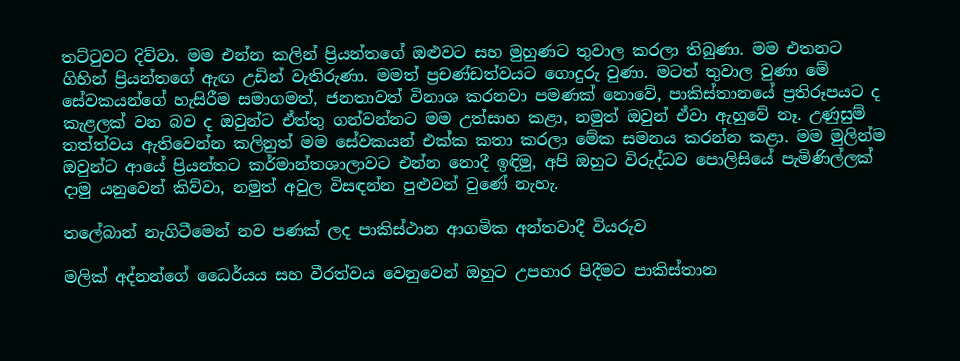තට්ටුවට දිව්වා. මම එන්න කලින් ප්‍රියන්තගේ ඔළුවට සහ මුහුණට තුවාල කරලා තිබුණා. මම එතනට ගිහින් ප්‍රියන්තගේ ඇඟ උඩින් වැතිරුණා. මමත් ප්‍රචණ්ඩත්වයට ගොදුරු වුණා. මටත් තුවාල වුණා මේ සේවකයන්ගේ හැසිරීම සමාගමත්, ජනතාවත් විනාශ කරනවා පමණක් නොවේ, පාකිස්තානයේ ප්‍රතිරූපයට ද කැළලක් වන බව ද ඔවුන්ට ඒත්තු ගන්වන්නට මම උත්සාහ කළා, නමුත් ඔවුන් ඒවා ඇහුවේ නෑ. උණුසුම් තත්ත්වය ඇතිවෙන්න කලිනුත් මම සේවකයන් එක්ක කතා කරලා මේක සමනය කරන්න කළා. මම මුලින්ම ඔවුන්ට ආයේ ප්‍රියන්තට කර්මාන්තශාලාවට එන්න නොදී ඉඳිමු, අපි ඔහුට විරුද්ධව පොලිසියේ පැමිණිල්ලක් දාමු යනුවෙන් කිව්වා, නමුත් අවුල විසඳන්න පුළුවන් වුණේ නැහැ.

තලේබාන් නැගිටීමෙන් නව පණක් ලද පාකිස්ථාන ආගමික අන්තවාදී වියරුව

මලික් අද්නන්ගේ ධෛර්යය සහ වීරත්වය වෙනුවෙන් ඔහුට උපහාර පිදීමට පාකිස්තාන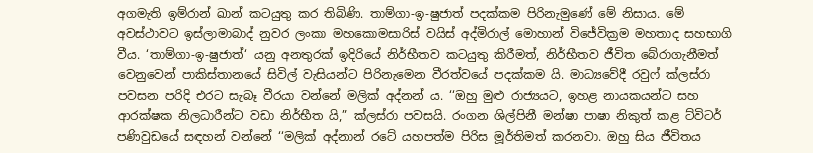අගමැති ඉම්රාන් ඛාන් කටයුතු කර තිබිණි. තාම්ගා-ඉ-ෂුජාත් පදක්කම පිරිනැමුණේ මේ නිසාය. මේ අවස්ථාවට ඉස්ලාමාබාද් නුවර ලංකා මහකොමසාරිස් වයිස් අද්මිරාල් මොහාන් විජේවික්‍රම මහතාද සහභාගි වීය. ‘තාම්ගා-ඉ-ෂුජාත්‘ යනු අනතුරක් ඉදිරියේ නිර්භීතව කටයුතු කිරීමත්, නිර්භීතව ජීවිත බේරාගැනීමත් වෙනුවෙන් පාකිස්තානයේ සිවිල් වැසියන්ට පිරිනැමෙන වීරත්වයේ පදක්කම යි. මාධ්‍යවේදී රවුෆ් ක්ලස්රා පවසන පරිදි එරට සැබෑ වීරයා වන්නේ මලික් අද්නන් ය. ‘‘ඔහු මුළු රාජ්‍යයට, ඉහළ නායකයන්ට සහ ආරක්ෂක නිලධාරීන්ට වඩා නිර්භීත යි,” ක්ලස්රා පවසයි. රංගන ශිල්පිනී මන්ෂා පාෂා නිකුත් කළ ට්විටර් පණිවුඩයේ සඳහන් වන්නේ ‘‘මලික් අද්නාන් රටේ යහපත්ම පිරිස මූර්තිමත් කරනවා. ඔහු සිය ජීවිතය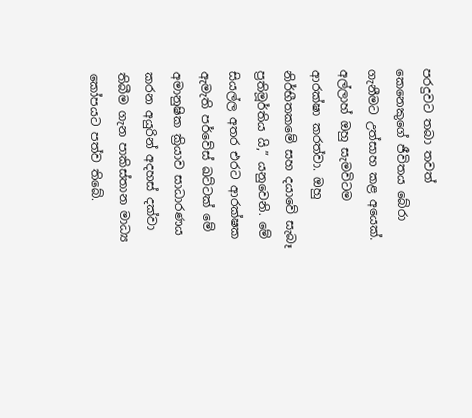පරදුවට තබා තවත් කෙනෙකුගේ ජීවිතය බේරා ගැනීමට උත්සාහ කළ අයෙක්. අල්ලාහ් ඔහු සැමවිටම ආරක්ෂා කරත්වා. ඔහු නිර්භීතකමේ සහ දයාවේ සැබෑ ප්‍රතිමූර්තිය යි,” යනුවෙනි. මේ සියල්ල අතර එරට ආරක්ෂක ඇමැති පර්වේස් ඛට්ටක් මේ අමානුෂික ක්‍රියාව සාධාරණය කරන අයුරින් අදහස් දක්වා තිබීම ගැන පාකිස්තාන මාධ්‍ය කෝපයට පත්ව තිබේ.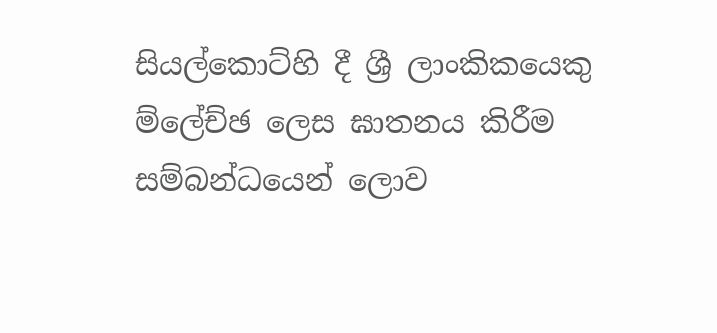සියල්කොට්හි දී ශ්‍රී ලාංකිකයෙකු ම්ලේච්ඡ ලෙස ඝාතනය කිරීම සම්බන්ධයෙන් ලොව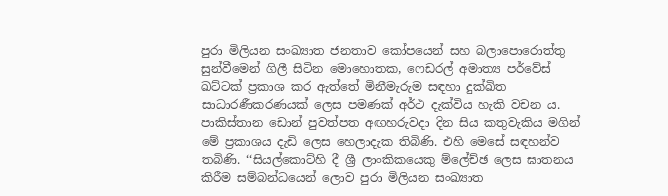පුරා මිලියන සංඛ්‍යාත ජනතාව කෝපයෙන් සහ බලාපොරොත්තු සුන්වීමෙන් ගිලී සිටින මොහොතක, ෆෙඩරල් අමාත්‍ය පර්වේස් ඛට්ටක් ප්‍රකාශ කර ඇත්තේ මිනීමැරුම සඳහා දුක්ඛිත සාධාරණීකරණයක් ලෙස පමණක් අර්ථ දැක්විය හැකි වචන ය. පාකිස්තාන ඩොන් පුවත්පත අඟහරුවදා දින සිය කතුවැකිය මගින් මේ ප්‍රකාශය දැඩි ලෙස හෙලාදැක තිබිණි. එහි මෙසේ සඳහන්ව තබිණි. ‘‘සියල්කොට්හි දී ශ්‍රී ලාංකිකයෙකු ම්ලේච්ඡ ලෙස ඝාතනය කිරීම සම්බන්ධයෙන් ලොව පුරා මිලියන සංඛ්‍යාත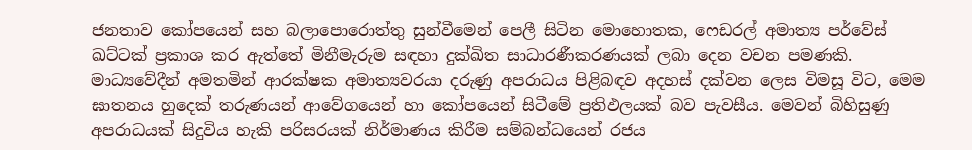ජනතාව කෝපයෙන් සහ බලාපොරොත්තු සුන්වීමෙන් පෙලී සිටින මොහොතක, ෆෙඩරල් අමාත්‍ය පර්වේස් ඛට්ටක් ප්‍රකාශ කර ඇත්තේ මිනීමැරුම සඳහා දුක්ඛිත සාධාරණීකරණයක් ලබා දෙන වචන පමණකි. මාධ්‍යවේදීන් අමතමින් ආරක්ෂක අමාත්‍යවරයා දරුණු අපරාධය පිළිබඳව අදහස් දක්වන ලෙස විමසූ විට, මෙම ඝාතනය හුදෙක් තරුණයන් ආවේගයෙන් හා කෝපයෙන් සිටීමේ ප්‍රතිඵලයක් බව පැවසීය. මෙවන් බිහිසුණු අපරාධයක් සිදුවිය හැකි පරිසරයක් නිර්මාණය කිරීම සම්බන්ධයෙන් රජය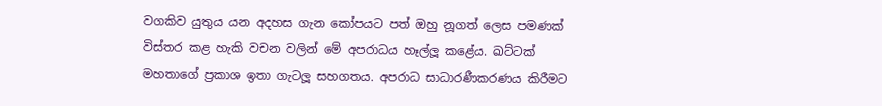වගකිව යුතුය යන අදහස ගැන කෝපයට පත් ඔහු නූගත් ලෙස පමණක් විස්තර කළ හැකි වචන වලින් මේ අපරාධය හෑල්ලූ කළේය. ඛට්ටක් මහතාගේ ප්‍රකාශ ඉතා ගැටලූ සහගතය. අපරාධ සාධාරණීකරණය කිරීමට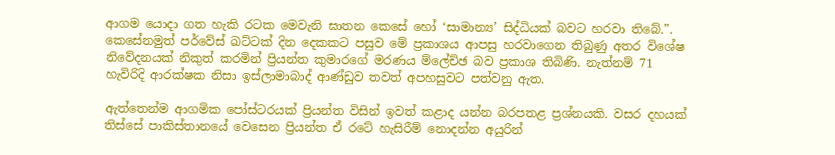ආගම යොදා ගත හැකි රටක මෙවැනි ඝාතන කෙසේ හෝ ‘සාමාන්‍ය’ සිද්ධියක් බවට හරවා තිබේ.”. කෙසේනමුත් පර්වේස් ඛට්ටක් දින දෙකකට පසුව මේ ප්‍රකාශය ආපසු හරවාගෙන තිබුණු අතර විශේෂ නිවේදනයක් නිකුත් කරමින් ප්‍රියන්ත කුමාරගේ මරණය ම්ලේච්ඡ බව ප්‍රකාශ තිබිණි. නැත්නම් 71 හැවිරිදි ආරක්ෂක නිසා ඉස්ලාමාබාද් ආණ්ඩුව තවත් අපහසුවට පත්වනු ඇත.

ඇත්තෙන්ම ආගමික පෝස්ටරයක් ප්‍රියන්ත විසින් ඉවත් කළාද යන්න බරපතළ ප්‍රශ්නයකි. වසර දහයක් තිස්සේ පාකිස්තානයේ වෙසෙන ප්‍රියන්ත ඒ රටේ හැසිරීම් නොදන්න අයුරින්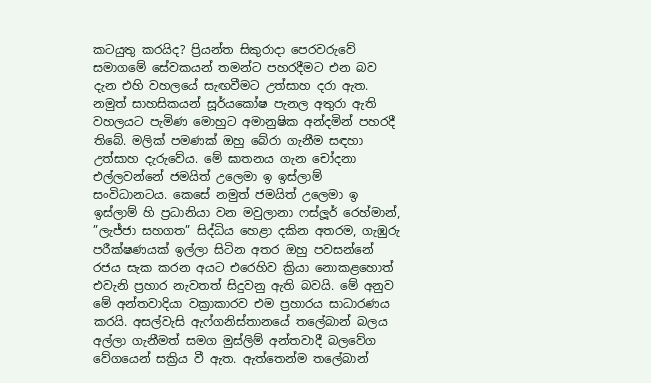කටයුතු කරයිද? ප්‍රියන්ත සිකුරාදා පෙරවරුවේ සමාගමේ සේවකයන් තමන්ට පහරදීමට එන බව දැන එහි වහලයේ සැඟවීමට උත්සාහ දරා ඇත. නමුත් සාහසිකයන් සූර්යකෝෂ පැනල අතුරා ඇති වහලයට පැමිණ මොහුට අමානුෂික අන්දමින් පහරදී තිබේ. මලික් පමණක් ඔහු බේරා ගැනීම සඳහා උත්සාහ දැරුවේය. මේ ඝාතනය ගැන චෝදනා එල්ලවන්නේ ජමයිත් උලෙමා ඉ ඉස්ලාම් සංවිධානටය. කෙසේ නමුත් ජමයිත් උලෙමා ඉ ඉස්ලාම් හි ප්‍රධානියා වන මවුලානා ෆස්ලූර් රෙහ්මාන්, ”ලැජ්ජා සහගත” සිද්ධිය හෙළා දකින අතරම, ගැඹුරු පරීක්ෂණයක් ඉල්ලා සිටින අතර ඔහු පවසන්නේ රජය සැක කරන අයට එරෙහිව ක්‍රියා නොකළහොත් එවැනි ප්‍රහාර නැවතත් සිදුවනු ඇති බවයි. මේ අනුව මේ අන්තවාදියා වක්‍රාකාරව එම ප්‍රහාරය සාධාරණය කරයි. අසල්වැසි ඇෆ්ගනිස්තානයේ තලේබාන් බලය අල්ලා ගැනීමත් සමග මුස්ලිම් අන්තවාදී බලවේග වේගයෙන් සක්‍රිය වී ඇත. ඇත්තෙන්ම තලේබාන්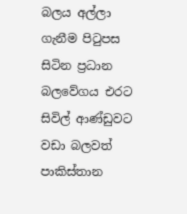බලය අල්ලා ගැනීම පිටුපස සිටින ප්‍රධාන බලවේගය එරට සිවිල් ආණ්ඩුවට වඩා බලවත් පාකිස්තාන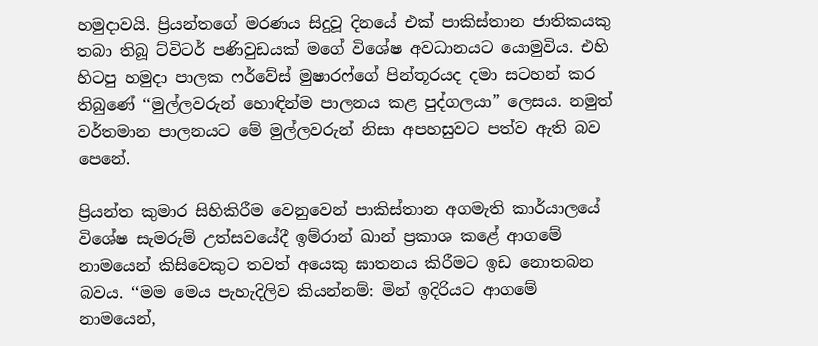හමුදාවයි. ප්‍රියන්තගේ මරණය සිදුවූ දිනයේ එක් පාකිස්තාන ජාතිකයකු තබා තිබූ ට්විටර් පණිවුඩයක් මගේ විශේෂ අවධානයට යොමුවිය. එහි හිටපු හමුදා පාලක ෆර්වේස් මුෂාරෆ්ගේ පින්තූරයද දමා සටහන් කර තිබුණේ ‘‘මුල්ලවරුන් හොඳින්ම පාලනය කළ පුද්ගලයා” ලෙසය. නමුත් වර්තමාන පාලනයට මේ මුල්ලවරුන් නිසා අපහසුවට පත්ව ඇති බව පෙනේ.

ප්‍රියන්ත කුමාර සිහිකිරීම වෙනුවෙන් පාකිස්තාන අගමැති කාර්යාලයේ විශේෂ සැමරුම් උත්සවයේදී ඉම්රාන් ඛාන් ප්‍රකාශ කළේ ආගමේ නාමයෙන් කිසිවෙකුට තවත් අයෙකු ඝාතනය කිරීමට ඉඩ නොතබන බවය. ‘‘මම මෙය පැහැදිලිව කියන්නම්: මින් ඉදිරියට ආගමේ නාමයෙන්,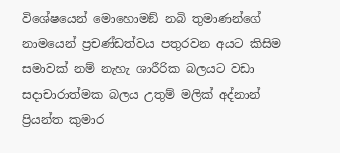විශේෂයෙන් මොහොමඞ් නබි තුමාණන්ගේ නාමයෙන් ප්‍රචණ්ඩත්වය පතුරවන අයට කිසිම සමාවක් නම් නැහැ ශාරීරික බලයට වඩා සදාචාරාත්මක බලය උතුම් මලික් අද්නාන් ප්‍රියන්ත කුමාර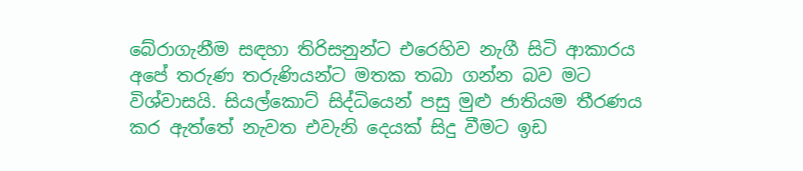බේරාගැනීම සඳහා තිරිසනුන්ට එරෙහිව නැගී සිටි ආකාරය අපේ තරුණ තරුණියන්ට මතක තබා ගන්න බව මට විශ්වාසයි. සියල්කොට් සිද්ධියෙන් පසු මුළු ජාතියම තීරණය කර ඇත්තේ නැවත එවැනි දෙයක් සිදු වීමට ඉඩ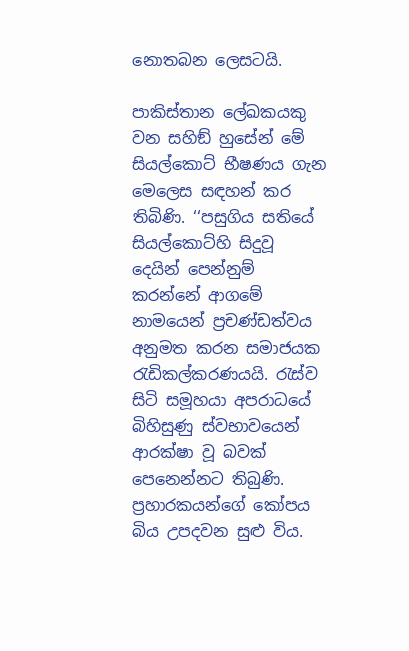නොතබන ලෙසටයි.

පාකිස්තාන ලේඛකයකු වන සහිඞ් හුසේන් මේ සියල්කොට් භීෂණය ගැන මෙලෙස සඳහන් කර තිබිණි. ‘‘පසුගිය සතියේ සියල්කොට්හි සිදුවූ දෙයින් පෙන්නුම් කරන්නේ ආගමේ නාමයෙන් ප්‍රචණ්ඩත්වය අනුමත කරන සමාජයක රැඩිකල්කරණයයි. රැස්ව සිටි සමූහයා අපරාධයේ බිහිසුණු ස්වභාවයෙන් ආරක්ෂා වූ බවක් පෙනෙන්නට තිබුණි. ප්‍රහාරකයන්ගේ කෝපය බිය උපදවන සුළු විය.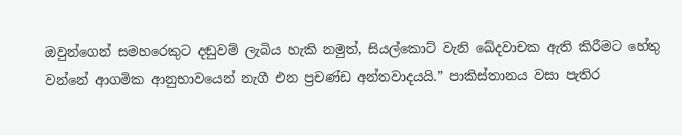ඔවුන්ගෙන් සමහරෙකුට දඬුවම් ලැබිය හැකි නමුත්, සියල්කොට් වැනි ඛේදවාචක ඇති කිරීමට හේතු වන්නේ ආගමික ආනුභාවයෙන් නැගී එන ප්‍රචණ්ඩ අන්තවාදයයි.” පාකිස්තානය වසා පැතිර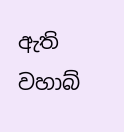ඇති වහාබ්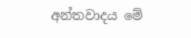අන්තවාදය මේ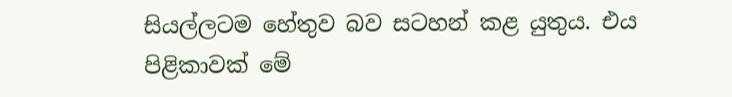සියල්ලටම හේතුව බව සටහන් කළ යුතුය. එය පිළිකාවක් මේ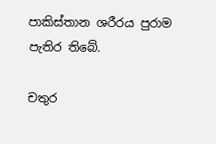පාකිස්තාන ශරීරය පුරාම පැතිර තිබේ.

චතුර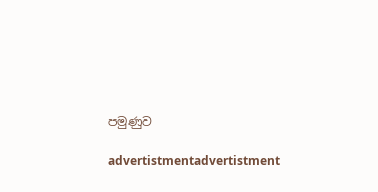පමුණුව

advertistmentadvertistment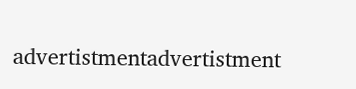advertistmentadvertistment